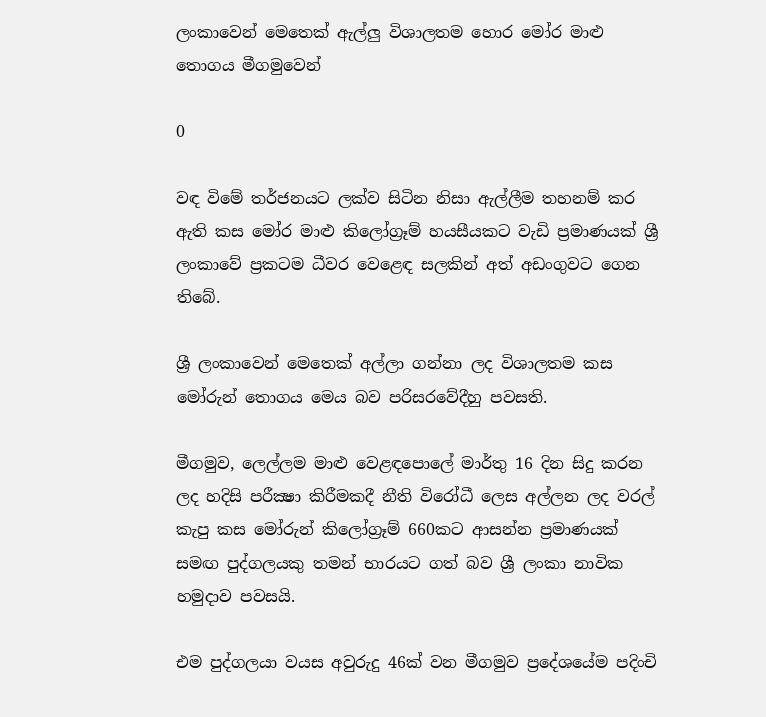ලංකාවෙන් මෙතෙක් ඇල්ලු විශාලතම හොර මෝර මාළු තොගය මීගමුවෙන්

0

වඳ විමේ තර්ජනයට ලක්ව සිටින නිසා ඇල්ලීම තහනම් කර ඇති කස මෝර මාළු කිලෝග්‍රෑම් හයසීයකට වැඩි ප්‍රමාණයක් ශ්‍රී ලංකාවේ ප්‍රකටම ධීවර වෙළෙඳ සලකින් අත් අඩංගුවට ගෙන තිබේ.

ශ්‍රී ලංකාවෙන් මෙතෙක් අල්ලා ගන්නා ලද විශාලතම කස මෝරුන් තොගය මෙය බව පරිසරවේදීහු පවසති.

මීගමුව, ලෙල්ලම මාළු වෙළඳපොලේ මාර්තු 16 දින සිදු කරන ලද හදිසි පරීක්‍ෂා කිරීමකදී නීති විරෝධී ලෙස අල්ලන ලද වරල් කැපු කස මෝරුන් කිලෝග්‍රෑම් 660කට ආසන්න ප්‍රමාණයක් සමඟ පුද්ගලයකු තමන් භාරයට ගත් බව ශ්‍රී ලංකා නාවික හමුදාව පවසයි.

එම පුද්ගලයා වයස අවුරුදු 46ක් වන මීගමුව ප්‍රදේශයේම පදිංචි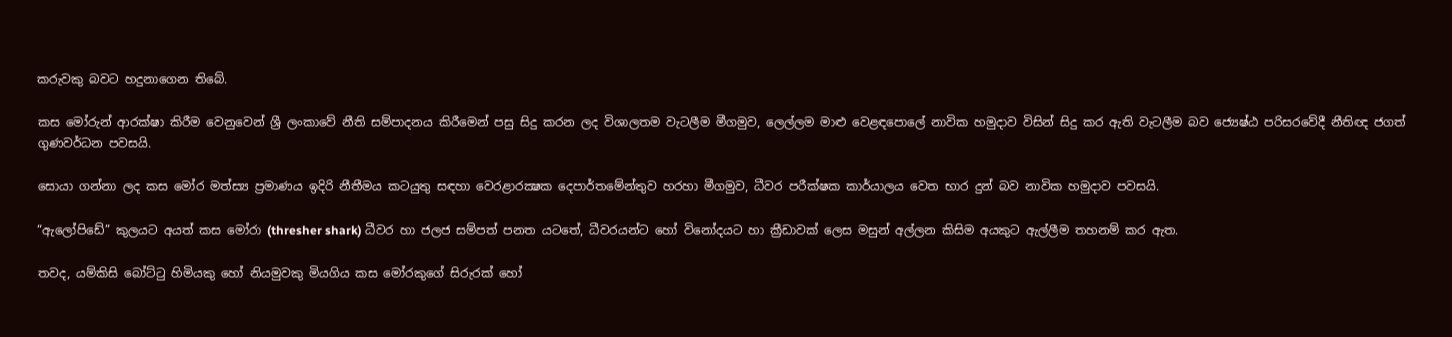කරුවකු බවට හදුනාගෙන තිබේ.

කස මෝරුන් ආරක්ෂා කිරීම වෙනුවෙන් ශ්‍රී ලංකාවේ නීති සම්පාදනය කිරීමෙන් පසු සිදු කරන ලද විශාලතම වැටලීම මීගමුව, ලෙල්ලම මාළු වෙළඳපොලේ නාවික හමුදාව විසින් සිදු කර ඇති වැටලීම බව ජ්‍යෙෂ්ඨ පරිසරවේදී නීතිඥ ජගත් ගුණවර්ධන පවසයි.

සොයා ගන්නා ලද කස මෝර මත්ස්‍ය ප්‍රමාණය ඉදිරි නීතීමය කටයුතු සඳහා වෙරළාරක්‍ෂක දෙපාර්තමේන්තුව හරහා මීගමුව, ධීවර පරීක්ෂක කාර්යාලය වෙත භාර දුන් බව නාවික හමුදාව පවසයි.

“ඇලෝපිඩේ” කුලයට අයත් කස මෝරා (thresher shark) ධීවර හා ජලජ සම්පත් පනත යටතේ, ධීවරයන්ට හෝ විනෝදයට හා ක්‍රීඩාවක්‌ ලෙස මසුන් අල්ලන කිසිම අයකුට ඇල්ලීම තහනම් කර ඇත.

තවද, යම්කිසි බෝට්‌ටු හිමියකු හෝ නියමුවකු මියගිය කස මෝරකුගේ සිරුරක්‌ හෝ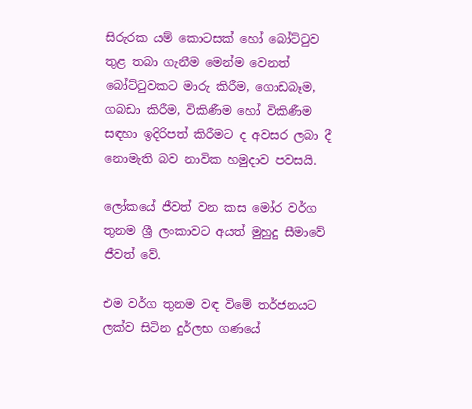සිරුරක යම් කොටසක්‌ හෝ බෝට්‌ටුව තුළ තබා ගැනීම මෙන්ම වෙනත් බෝට්‌ටුවකට මාරු කිරීම, ගොඩබෑම, ගබඩා කිරීම, විකිණීම හෝ විකිණීම සඳහා ඉදිරිපත් කිරීමට ද අවසර ලබා දී නොමැති බව නාවික හමුදාව පවසයි.

ලෝකයේ ජීවත් වන කස මෝර වර්ග තුනම ශ්‍රී ලංකාවට අයත් මුහුදු සීමාවේ ජීවත් වේ.

එම වර්ග තුනම වඳ විමේ තර්ජනයට ලක්ව සිටින දුර්ලභ ගණයේ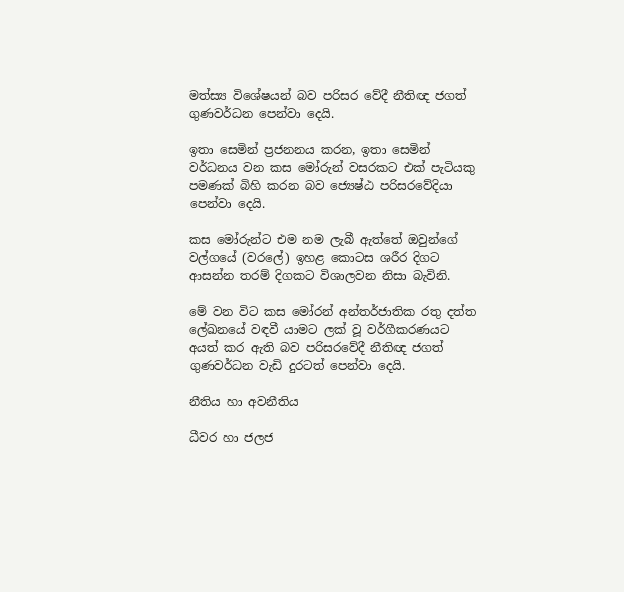මත්ස්‍ය ‍විශේෂයන් බව පරිසර වේදී නීතිඥ ජගත් ගුණවර්ධන පෙන්වා දෙයි.

ඉතා සෙමින් ප්‍රජනනය කරන, ඉතා සෙමින් වර්ධනය වන කස මෝරුන් වසරකට එක් පැටියකු පමණක් බිහි කරන බව ජ්‍යෙෂ්ඨ පරිසරවේදියා පෙන්වා දෙයි.

කස මෝරුන්ට එම නම ලැබී ඇත්තේ ඔවුන්ගේ වල්ගයේ (වරලේ) ඉහළ කොටස ශරීර දිගට ආසන්න තරම් දිගකට විශාලවන නිසා බැවිනි.

මේ වන විට කස මෝරන් අන්තර්ජාතික රතු දත්ත ලේඛනයේ වඳවී යාමට ලක් වූ වර්ගීකරණයට අයත් කර ඇති බව පරිසරවේදී නීතිඥ ජගත් ගුණවර්ධන වැඩි දුරටත් පෙන්වා දෙයි.

නීතිය හා අවනීතිය

ධීවර හා ජලජ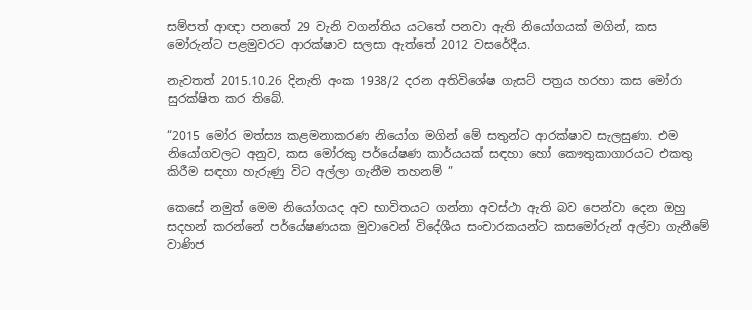සම්පත් ආඥා පනතේ 29 වැනි වගන්තිය යටතේ පනවා ඇති නියෝගයක් මගින්, කස මෝරුන්ට පළමුවරට ආරක්ෂාව සලසා ඇත්තේ 2012 වසරේදීය.

නැවතත් 2015.10.26 දිනැති අංක 1938/2 දරන අතිවිශේෂ ගැසට් පත්‍රය හරහා කස මෝරා සුරක්ෂිත කර තිබේ.

“2015 මෝර මත්ස්‍ය කළමනාකරණ නියෝග මගින් මේ සතුන්ට ආරක්ෂාව සැලසුණා. එම නියෝගවලට අනුව, කස මෝරකු පර්යේෂණ කාර්යයක් සඳහා හෝ කෞතුකාගාරයට එකතු කිරීම සඳහා හැරුණු විට අල්ලා ගැනීම තහනම් ”

කෙසේ නමුත් මෙම නියෝගයද අව භාවිතයට ගන්නා අවස්ථා ඇති බව පෙන්වා දෙන ඔහු සදහන් කරන්නේ පර්යේෂණයක මුවාවෙන් විදේශීය සංචාරකයන්ට කසමෝරුන් අල්වා ගැනීමේ වාණිජ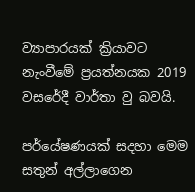ව්‍යාපාරයක් ක්‍රියාවට නැංවීමේ ප්‍රයත්නයක 2019 වසරේදී වාර්තා වු බවයි.

පර්යේෂණයක් සදහා මෙම සතුන් අල්ලාගෙන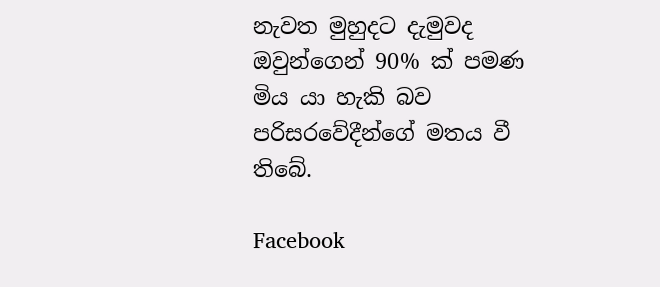නැවත මුහුදට දැමුවද ඔවුන්ගෙන් 90% ක් පමණ මිය යා හැකි බව පරිසරවේදීන්ගේ මතය වී තිබේ.

Facebook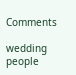Comments

wedding people